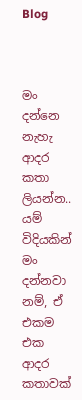Blog



මං දන්නෙ නැහැ ආදර කතා ලියන්න.. යම් විදියකින් මං දන්නවා නම්, ඒ එකම එක ආදර කතාවක්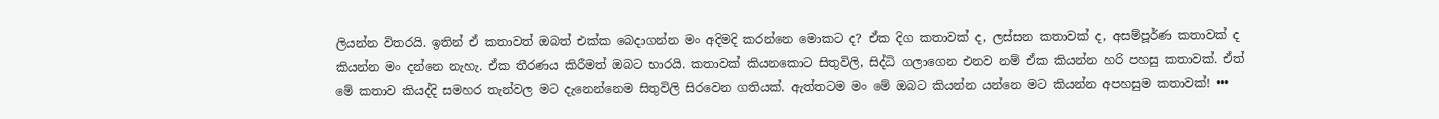ලියන්න විතරයි. ඉතින් ඒ කතාවත් ඔබත් එක්ක බෙදාගන්න මං අදිමදි කරන්නෙ මොකට ද? ඒක දිග කතාවක් ද, ලස්සන කතාවක් ද, අසම්පූර්ණ කතාවක් ද කියන්න මං දන්නෙ නැහැ. ඒක තීරණය කිරීමත් ඔබට භාරයි. කතාවක් කියනකොට සිතුවිලි, සිද්ධි ගලාගෙන එනව නම් ඒක කියන්න හරි පහසු කතාවක්. ඒත් මේ කතාව කියද්දි සමහර තැන්වල මට දැනෙන්නෙම සිතුවිලි සිරවෙන ගතියක්. ඇත්තටම මං මේ ඔබට කියන්න යන්නෙ මට කියන්න අපහසුම කතාවක්! •••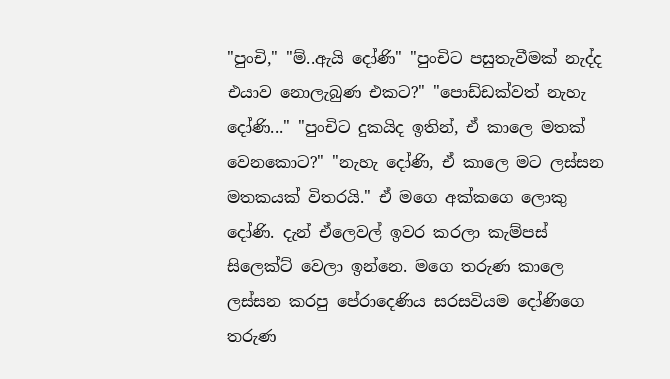"පුංචි," "ම්..ඇයි දෝණි" "පුංචිට පසුතැවීමක් නැද්ද එයාව නොලැබුණ එකට?" "පොඩ්ඩක්වත් නැහැ දෝණි..." "පුංචිට දුකයිද ඉතින්, ඒ කාලෙ මතක් වෙනකොට?" "නැහැ දෝණි, ඒ කාලෙ මට ලස්සන මතකයක් විතරයි." ඒ මගෙ අක්කගෙ ලොකු දෝණි. දැන් ඒලෙවල් ඉවර කරලා කැම්පස් සිලෙක්ට් වෙලා ඉන්නෙ. මගෙ තරුණ කාලෙ ලස්සන කරපු පේරාදෙණිය සරසවියම දෝණිගෙ තරුණ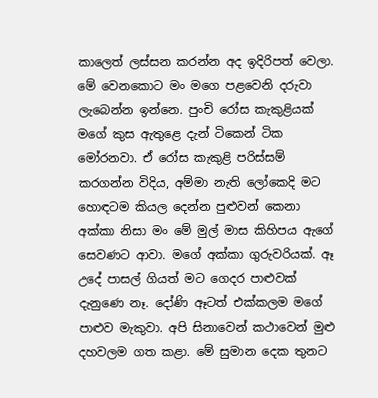කාලෙත් ලස්සන කරන්න අද ඉදිරිපත් වෙලා. මේ වෙනකොට මං මගෙ පළවෙනි දරුවා ලැබෙන්න ඉන්නෙ. පුංචි රෝස කැකුළියක් මගේ කුස ඇතුළෙ දැන් ටිකෙන් ටික මෝරනවා. ඒ රෝස කැකුළි පරිස්සම් කරගන්න විදිය, අම්මා නැති ලෝකෙදි මට හොඳටම කියල දෙන්න පුළුවන් කෙනා අක්කා නිසා මං මේ මුල් මාස කිහිපය ඇගේ සෙවණට ආවා. මගේ අක්කා ගුරුවරියක්. ඈ උදේ පාසල් ගියත් මට ගෙදර පාළුවක් දැනුණෙ නෑ. දෝණි ඈටත් එක්කලම මගේ පාළුව මැකුවා. අපි සිනාවෙන් කථාවෙන් මුළු දහවලම ගත කළා. මේ සුමාන දෙක තුනට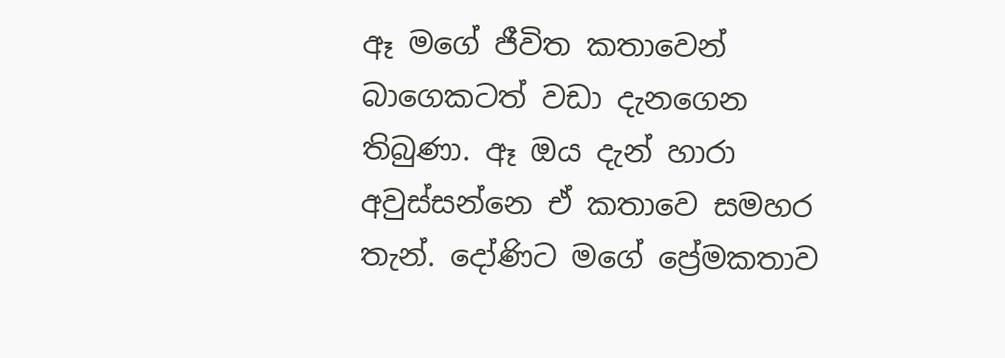ඈ මගේ ජීවිත කතාවෙන් බාගෙකටත් වඩා දැනගෙන තිබුණා. ඈ ඔය දැන් හාරා අවුස්සන්නෙ ඒ කතාවෙ සමහර තැන්. දෝණිට මගේ ප්‍රේමකතාව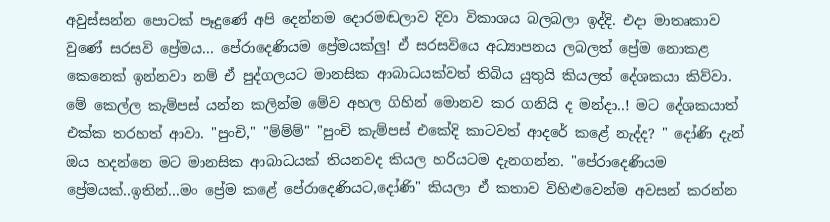අවුස්සන්න පොටක් පෑදුණේ අපි දෙන්නම දොරමඬලාව දිවා විකාශය බලබලා ඉද්දි. එදා මාතෘකාව වුණේ සරසවි ප්‍රේමය... පේරාදෙණියම ප්‍රේමයක්ලු! ඒ සරසවියෙ අධ්‍යාපනය ලබලත් ප්‍රේම නොකළ කෙනෙක් ඉන්නවා නම් ඒ පුද්ගලයට මානසික ආබාධයක්වත් තිබිය යුතුයි කියලත් දේශකයා කිව්වා. මේ කෙල්ල කැම්පස් යන්න කලින්ම මේව අහල ගිහින් මොනව කර ගනියි ද මන්දා..! මට දේශකයාත් එක්ක තරහත් ආවා. "පුංචි," "ම්ම්ම්" "පුංචි කැම්පස් එකේදි කාටවත් ආදරේ කළේ නැද්ද? " දෝණි දැන් ඔය හදන්නෙ මට මානසික ආබාධයක් තියනවද කියල හරියටම දැනගන්න. "පේරාදෙණියම ප්‍රේමයක්..ඉතින්...මං ප්‍රේම කළේ පේරාදෙණියට,දෝණි" කියලා ඒ කතාව විහිළුවෙන්ම අවසන් කරන්න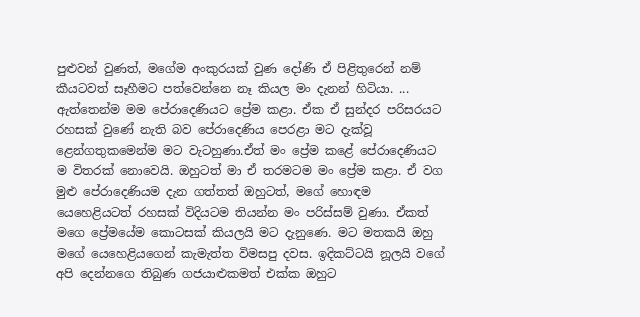පුළුවන් වුණත්, මගේම අංකුරයක් වුණ දෝණි ඒ පිළිතුරෙන් නම් කීයටවත් සෑහීමට පත්වෙන්නෙ නෑ කියල මං දැනන් හිටියා. ... ඇත්තෙන්ම මම පේරාදෙණියට ප්‍රේම කළා. ඒක ඒ සුන්දර පරිසරයට රහසක් වුණේ නැති බව පේරාදෙණිය පෙරළා මට දැක්වූ ළෙන්ගතුකමෙන්ම මට වැටහුණා.ඒත් මං ප්‍රේම කළේ පේරාදෙණියට ම විතරක් නොවෙයි. ඔහුටත් මා ඒ තරමටම මං ප්‍රේම කළා. ඒ වග මුළු පේරාදෙණියම දැන ගත්තත් ඔහුටත්, මගේ හොඳම යෙහෙළියටත් රහසක් විදියටම තියන්න මං පරිස්සම් වුණා. ඒකත් මගෙ ප්‍රේමයේම කොටසක් කියලයි මට දැනුණෙ. මට මතකයි ඔහු මගේ යෙහෙළියගෙන් කැමැත්ත විමසපු දවස. ඉදිකට්ටයි නූලයි වගේ අපි දෙන්නගෙ තිබුණ ගජයාළුකමත් එක්ක ඔහුට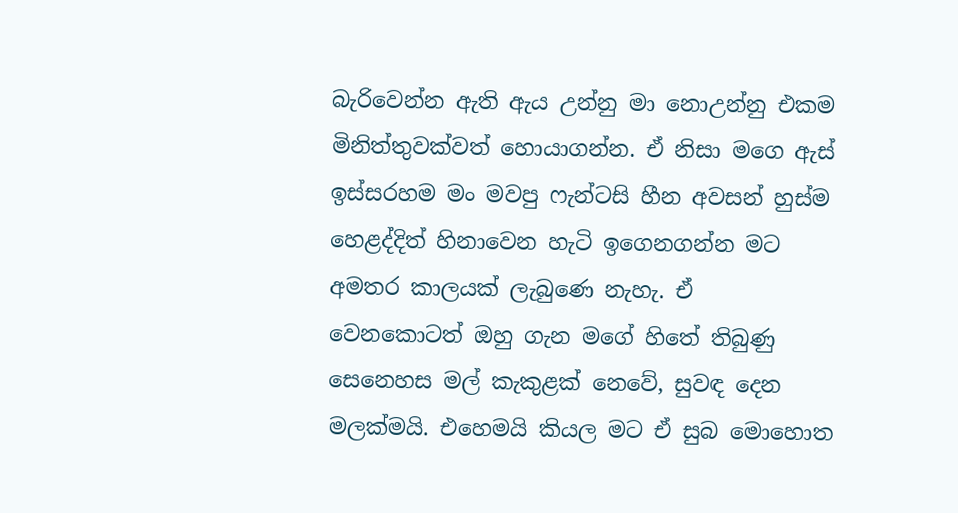බැරිවෙන්න ඇති ඇය උන්නු මා නොඋන්නු එකම මිනිත්තුවක්වත් හොයාගන්න. ඒ නිසා මගෙ ඇස් ඉස්සරහම මං මවපු ෆැන්ටසි හීන අවසන් හුස්ම හෙළද්දිත් හිනාවෙන හැටි ඉගෙනගන්න මට අමතර කාලයක් ලැබුණෙ නැහැ. ඒ වෙනකොටත් ඔහු ගැන මගේ හිතේ තිබුණු සෙනෙහස මල් කැකුළක් නෙවේ, සුවඳ දෙන මලක්මයි. එහෙමයි කියල මට ඒ සුබ මොහොත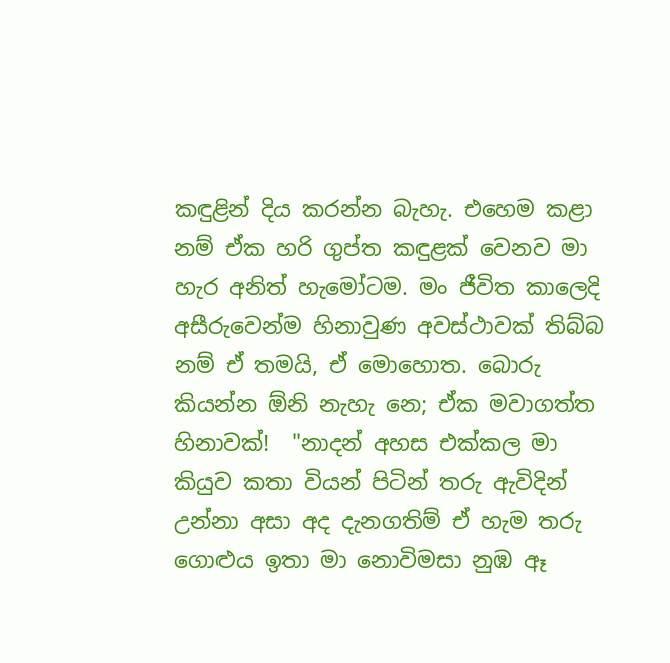කඳුළින් දිය කරන්න බැහැ. එහෙම කළා නම් ඒක හරි ගුප්ත කඳුළක් වෙනව මා හැර අනිත් හැමෝටම. මං ජීවිත කාලෙදි අසීරුවෙන්ම හිනාවුණ අවස්ථාවක් තිබ්බ නම් ඒ තමයි, ඒ මොහොත. බොරු කියන්න ඕනි නැහැ නෙ; ඒක මවාගත්ත හිනාවක්!  "නාදන් අහස එක්කල මා කියුව කතා වියන් පිටින් තරු ඇවිදින් උන්නා අසා අද දැනගතිම් ඒ හැම තරු ගොළුය ඉතා මා නොවිමසා නුඹ ඈ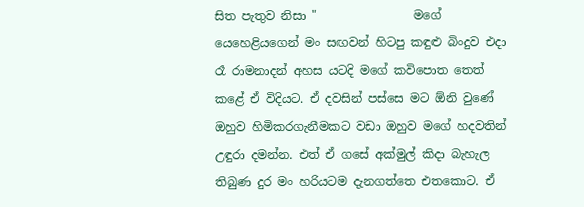සිත පැතුව නිසා "                මගේ යෙහෙළියගෙන් මං සඟවන් හිටපු කඳුළු බිංදුව එදා රෑ රාමනාදන් අහස යටදි මගේ කවිපොත තෙත් කළේ ඒ විදියට. ඒ දවසින් පස්සෙ මට ඕනි වුණේ ඔහුව හිමිකරගැනීමකට වඩා ඔහුව මගේ හදවතින් උඳුරා දමන්න. එත් ඒ ගසේ අක්මුල් කිදා බැහැල තිබුණ දුර මං හරියටම දැනගත්තෙ එතකොට. ඒ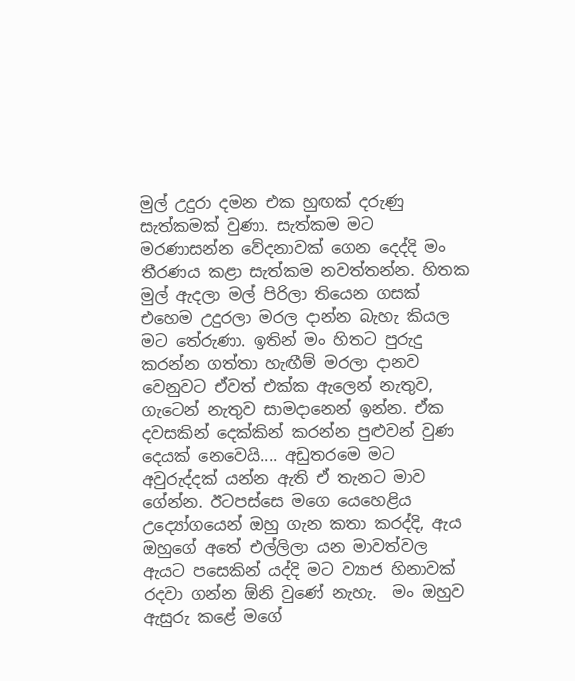මුල් උදුරා දමන එක හුඟක් දරුණු සැත්කමක් වුණා. සැත්කම මට මරණාසන්න වේදනාවක් ගෙන දෙද්දි මං තීරණය කළා සැත්කම නවත්තන්න. හිතක මුල් ඇදලා මල් පිරිලා තියෙන ගසක් එහෙම උදුරලා මරල දාන්න බැහැ කියල මට තේරුණා. ඉතින් මං හිතට පුරුදු කරන්න ගත්තා හැඟීම් මරලා දානව වෙනුවට ඒවත් එක්ක ඇලෙන් නැතුව, ගැටෙන් නැතුව සාමදානෙන් ඉන්න. ඒක දවසකින් දෙක්කින් කරන්න පුළුවන් වුණ දෙයක් නෙවෙයි.... අඩුතරමෙ මට අවුරුද්දක් යන්න ඇති ඒ තැනට මාව ගේන්න. ඊටපස්සෙ මගෙ යෙහෙළිය උද්‍යෝගයෙන් ඔහු ගැන කතා කරද්දි, ඇය ඔහුගේ අතේ එල්ලිලා යන මාවත්වල ඇයට පසෙකින් යද්දි මට ව්‍යාජ හිනාවක් රදවා ගන්න ඕනි වුණේ නැහැ.  මං ඔහුව ඇසුරු කළේ මගේ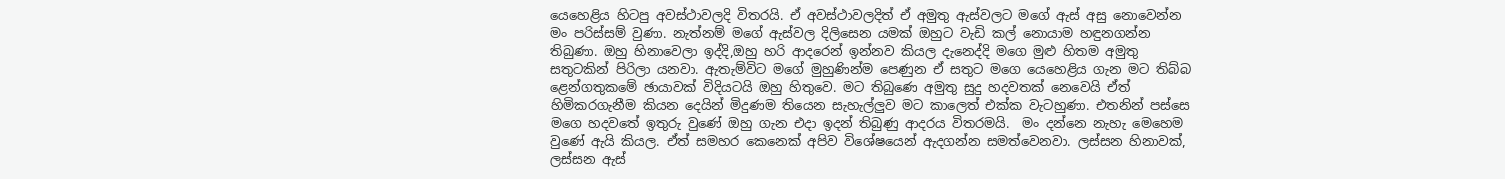යෙහෙළිය හිටපු අවස්ථාවලදි විතරයි. ඒ අවස්ථාවලදිත් ඒ අමුතු ඇස්වලට මගේ ඇස් අසු නොවෙන්න මං පරිස්සම් වුණා. නැත්නම් මගේ ඇස්වල දිලිසෙන යමක් ඔහුට වැඩි කල් නොයාම හඳුනගන්න තිබුණා. ඔහු හිනාවෙලා ඉද්දි,ඔහු හරි ආදරෙන් ඉන්නව කියල දැනෙද්දි මගෙ මුළු හිතම අමුතු සතුටකින් පිරිලා යනවා. ඇතැම්විට මගේ මුහුණින්ම පෙණුන ඒ සතුට මගෙ යෙහෙළිය ගැන මට තිබ්බ ළෙන්ගතුකමේ ඡායාවක් විදියටයි ඔහු හිතුවෙ. මට තිබුණෙ අමුතු සුදු හදවතක් නෙවෙයි ඒත් හිමිකරගැනීම කියන දෙයින් මිදුණම තියෙන සැහැල්ලුව මට කාලෙත් එක්ක වැටහුණා. එතනින් පස්සෙ මගෙ හදවතේ ඉතුරු වුණේ ඔහු ගැන එදා ඉදන් තිබුණු ආදරය විතරමයි.  මං දන්නෙ නැහැ මෙහෙම වුණේ ඇයි කියල. ඒත් සමහර කෙනෙක් අපිව විශේෂයෙන් ඇදගන්න සමත්වෙනවා. ලස්සන හිනාවක්, ලස්සන ඇස්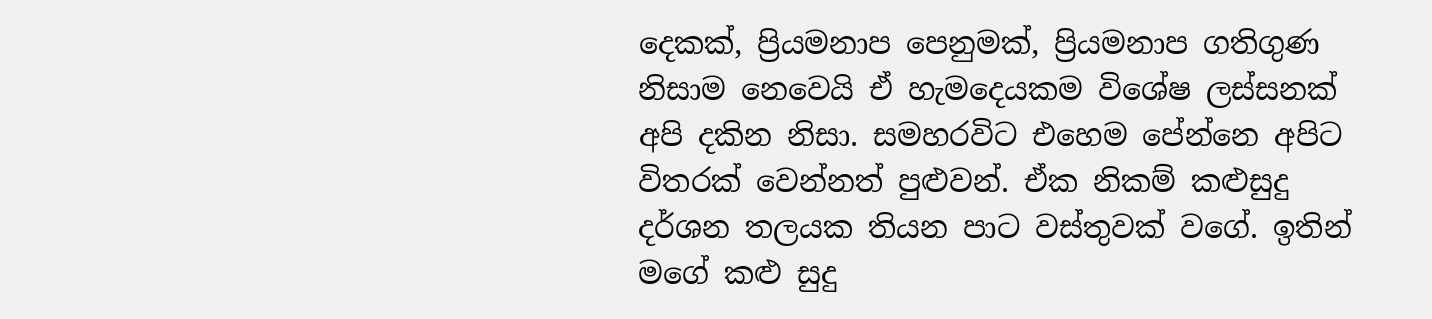දෙකක්, ප්‍රියමනාප පෙනුමක්, ප්‍රියමනාප ගතිගුණ නිසාම නෙවෙයි ඒ හැමදෙයකම විශේෂ ලස්සනක් අපි දකින නිසා. සමහරවිට එහෙම පේන්නෙ අපිට විතරක් වෙන්නත් පුළුවන්. ඒක නිකම් කළුසුදු දර්ශන තලයක තියන පාට වස්තුවක් වගේ. ඉතින් මගේ කළු සුදු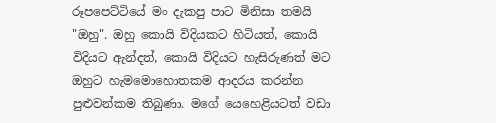රූපපෙට්ටියේ මං දැකපු පාට මිනිසා තමයි "ඔහු". ඔහු කොයි විදියකට හිටියත්, කොයි විදියට ඇන්දත්, කොයි විදියට හැසිරුණත් මට ඔහුට හැමමොහොතකම ආදරය කරන්න පුළුවන්කම තිබුණා. මගේ යෙහෙළියටත් වඩා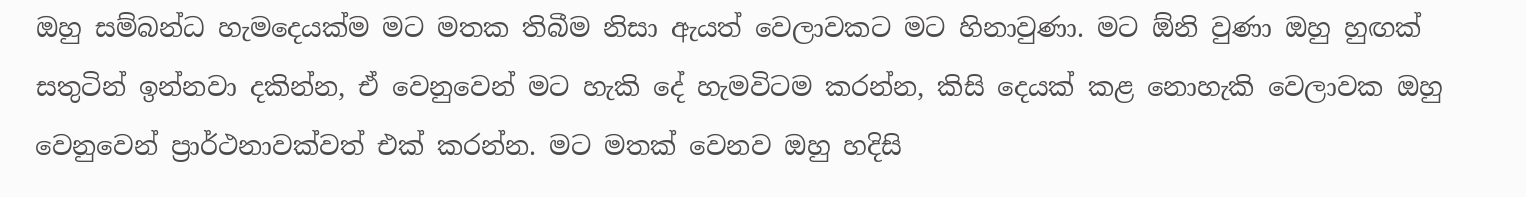ඔහු සම්බන්ධ හැමදෙයක්ම මට මතක තිබීම නිසා ඇයත් වෙලාවකට මට හිනාවුණා. මට ඕනි වුණා ඔහු හුඟක් සතුටින් ඉන්නවා දකින්න, ඒ වෙනුවෙන් මට හැකි දේ හැමවිටම කරන්න, කිසි දෙයක් කළ නොහැකි වෙලාවක ඔහු වෙනුවෙන් ප්‍රාර්ථනාවක්වත් එක් කරන්න. මට මතක් වෙනව ඔහු හදිසි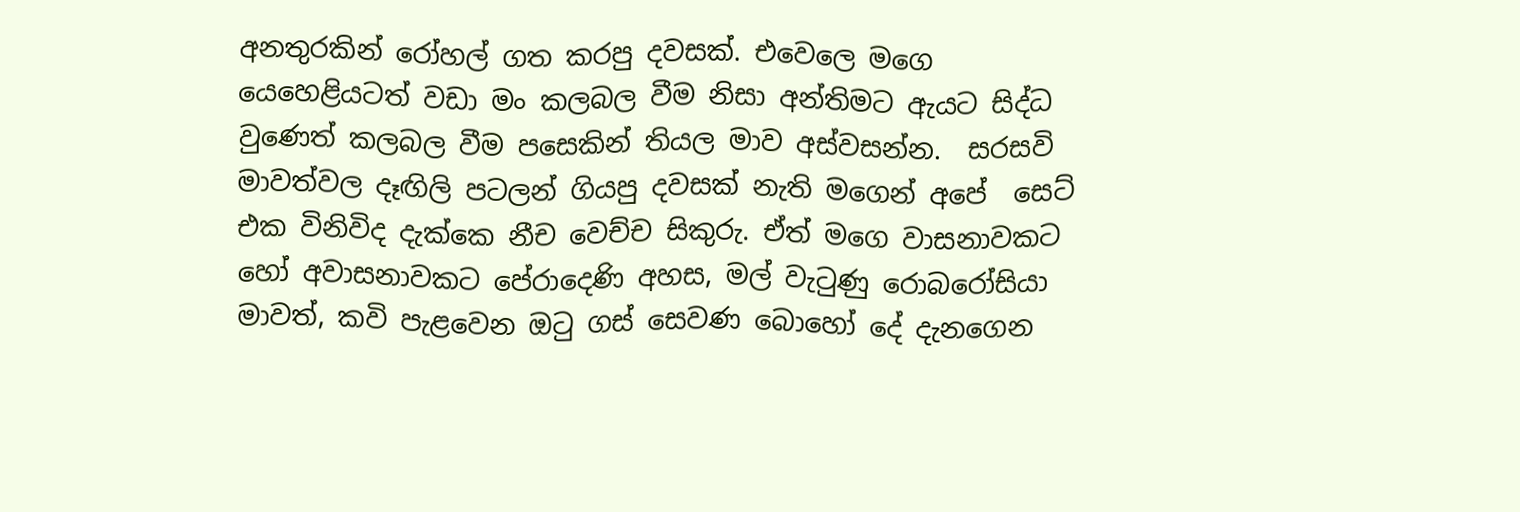අනතුරකින් රෝහල් ගත කරපු දවසක්. එවෙලෙ මගෙ යෙහෙළියටත් වඩා මං කලබල වීම නිසා අන්තිමට ඇයට සිද්ධ වුණෙත් කලබල වීම පසෙකින් තියල මාව අස්වසන්න.  සරසවි මාවත්වල දෑඟිලි පටලන් ගියපු දවසක් නැති මගෙන් අපේ  සෙට් එක විනිවිද දැක්කෙ නීච වෙච්ච සිකුරු. ඒත් මගෙ වාසනාවකට හෝ අවාසනාවකට පේරාදෙණි අහස, මල් වැටුණු රොබරෝසියා මාවත්, කවි පැළවෙන ඔටු ගස් සෙවණ බොහෝ දේ දැනගෙන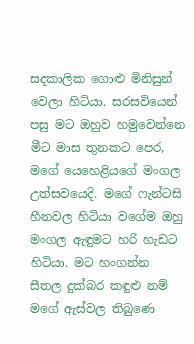සදකාලික ගොළු මිනිසුන් වෙලා හිටියා. සරසවියෙන් පසු මට ඔහුව හමුවෙන්නෙ මීට මාස තුනකට පෙර, මගේ යෙහෙළියගේ මංගල උත්සවයෙදි. මගේ ෆැන්ටසි හීනවල හිටියා වගේම ඔහු මංගල ඇඳුමට හරි හැඩට හිටියා. මට හංගන්න සීතල දුක්බර කඳුළු නම් මගේ ඇස්වල තිබුණෙ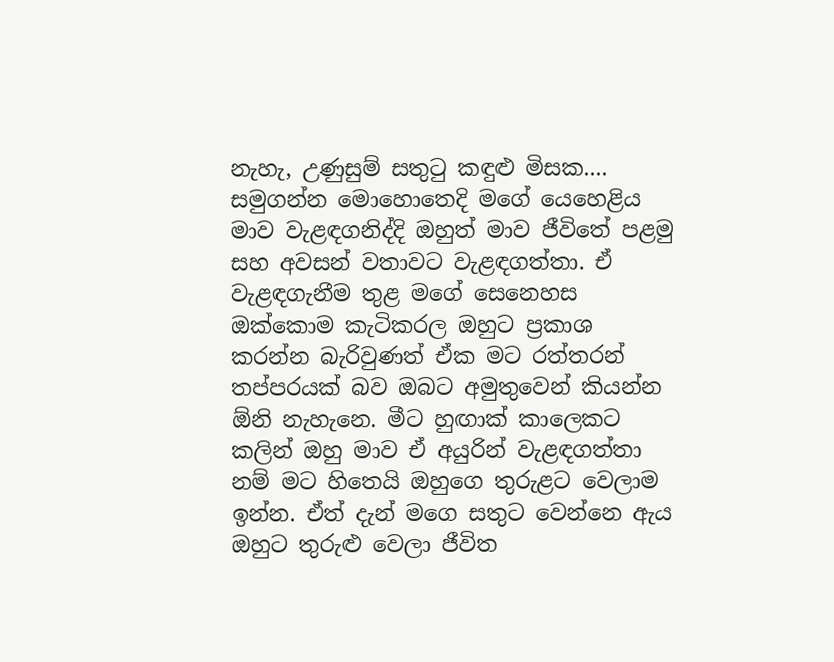නැහැ, උණුසුම් සතුටු කඳුළු මිසක.... සමුගන්න මොහොතෙදි මගේ යෙහෙළිය මාව වැළඳගනිද්දි ඔහුත් මාව ජීවිතේ පළමු සහ අවසන් වතාවට වැළඳගත්තා. ඒ වැළඳගැනීම තුළ මගේ සෙනෙහස ඔක්කොම කැටිකරල ඔහුට ප්‍රකාශ කරන්න බැරිවුණත් ඒක මට රත්තරන් තප්පරයක් බව ඔබට අමුතුවෙන් කියන්න ඕනි නැහැනෙ. මීට හුඟාක් කාලෙකට  කලින් ඔහු මාව ඒ අයුරින් වැළඳගත්තා නම් මට හිතෙයි ඔහුගෙ තුරුළට වෙලාම ඉන්න. ඒත් දැන් මගෙ සතුට වෙන්නෙ ඇය ඔහුට තුරුළු වෙලා ජීවිත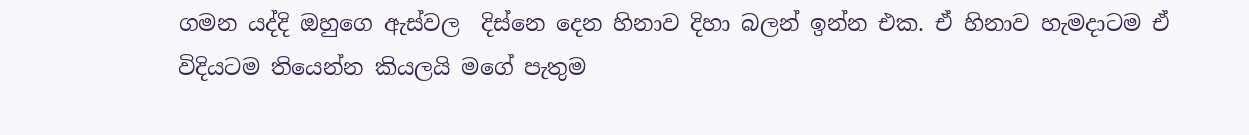ගමන යද්දි ඔහුගෙ ඇස්වල  දිස්නෙ දෙන හිනාව දිහා බලන් ඉන්න එක. ඒ හිනාව හැමදාටම ඒ විදියටම තියෙන්න කියලයි මගේ පැතුම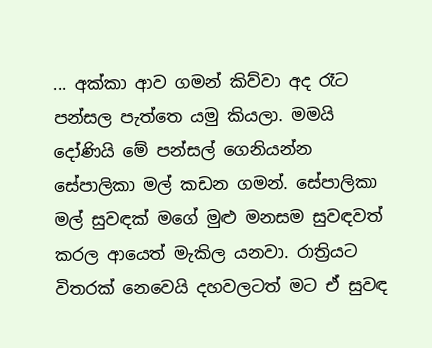... අක්කා ආව ගමන් කිව්වා අද රෑට පන්සල පැත්තෙ යමු කියලා. මමයි දෝණියි මේ පන්සල් ගෙනියන්න සේපාලිකා මල් කඩන ගමන්. සේපාලිකා මල් සුවඳක් මගේ මුළු මනසම සුවඳවත් කරල ආයෙත් මැකිල යනවා. රාත්‍රියට විතරක් නෙවෙයි දහවලටත් මට ඒ සුවඳ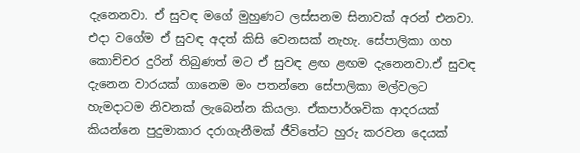දැනෙනවා. ඒ සුවඳ මගේ මුහුණට ලස්සනම සිනාවක් අරන් එනවා. එදා වගේම ඒ සුවඳ අදත් කිසි වෙනසක් නැහැ. සේපාලිකා ගහ කොච්චර දුරින් තිබුණත් මට ඒ සුවඳ ළඟ ළඟම දැනෙනවා.ඒ සුවඳ දැනෙන වාරයක් ගානෙම මං පතන්නෙ සේපාලිකා මල්වලට හැමදාටම නිවනක් ලැබෙන්න කියලා. ඒකපාර්ශවික ආදරයක් කියන්නෙ පුදුමාකාර දරාගැනීමක් ජීවිතේට හුරු කරවන දෙයක්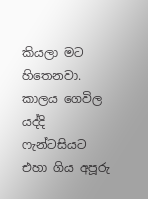කියලා මට හිතෙනවා. කාලය ගෙවිල යද්දි ෆැන්ටසියට එහා ගිය අපූරු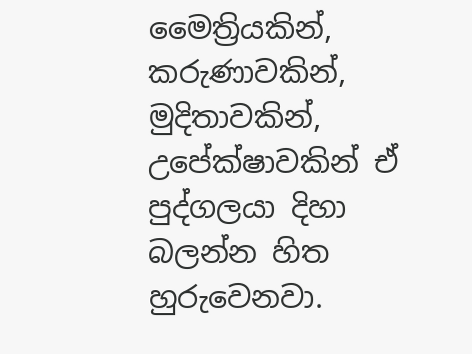මෛත්‍රියකින්, කරුණාවකින්, මුදිතාවකින්, උපේක්ෂාවකින් ඒ පුද්ගලයා දිහා බලන්න හිත හුරුවෙනවා.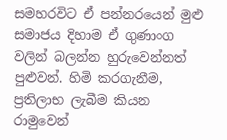සමහරවිට ඒ පන්නරයෙන් මුළු සමාජය දිහාම ඒ ගුණාංග වලින් බලන්න හුරුවෙන්නත් පුළුවන්. හිමි කරගැනීම, ප්‍රතිලාභ ලැබීම කියන රාමුවෙන්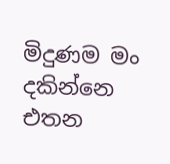මිදුණම මං දකින්නෙ එතන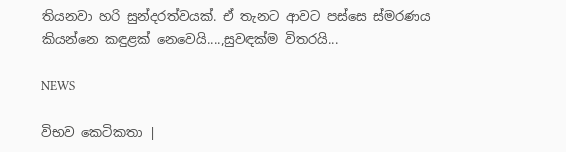තියනවා හරි සුන්දරත්වයක්. ඒ තැනට ආවට පස්සෙ ස්මරණය කියන්නෙ කඳුළක් නෙවෙයි....,සුවඳක්ම විතරයි...

NEWS

විභව කෙටිකතා |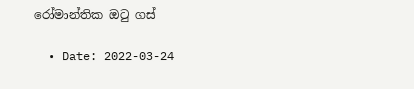රෝමාන්තික ඔටු ගස්

  • Date: 2022-03-24